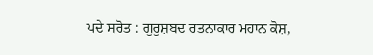ਪਦੇ ਸਰੋਤ : ਗੁਰੁਸ਼ਬਦ ਰਤਨਾਕਾਰ ਮਹਾਨ ਕੋਸ਼,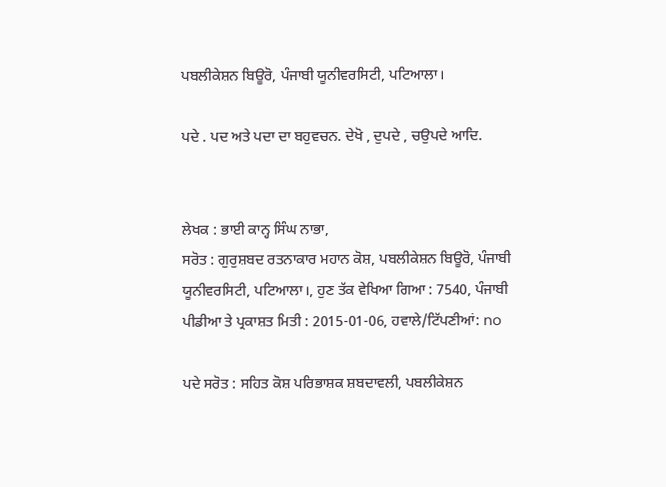ਪਬਲੀਕੇਸ਼ਨ ਬਿਊਰੋ, ਪੰਜਾਬੀ ਯੂਨੀਵਰਸਿਟੀ, ਪਟਿਆਲਾ।

ਪਦੇ . ਪਦ ਅਤੇ ਪਦਾ ਦਾ ਬਹੁਵਚਨ. ਦੇਖੋ , ਦੁਪਦੇ , ਚਉਪਦੇ ਆਦਿ.


ਲੇਖਕ : ਭਾਈ ਕਾਨ੍ਹ ਸਿੰਘ ਨਾਭਾ,
ਸਰੋਤ : ਗੁਰੁਸ਼ਬਦ ਰਤਨਾਕਾਰ ਮਹਾਨ ਕੋਸ਼, ਪਬਲੀਕੇਸ਼ਨ ਬਿਊਰੋ, ਪੰਜਾਬੀ ਯੂਨੀਵਰਸਿਟੀ, ਪਟਿਆਲਾ।, ਹੁਣ ਤੱਕ ਵੇਖਿਆ ਗਿਆ : 7540, ਪੰਜਾਬੀ ਪੀਡੀਆ ਤੇ ਪ੍ਰਕਾਸ਼ਤ ਮਿਤੀ : 2015-01-06, ਹਵਾਲੇ/ਟਿੱਪਣੀਆਂ: no

ਪਦੇ ਸਰੋਤ : ਸਹਿਤ ਕੋਸ਼ ਪਰਿਭਾਸ਼ਕ ਸ਼ਬਦਾਵਲੀ, ਪਬਲੀਕੇਸ਼ਨ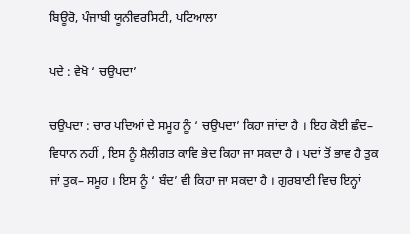ਬਿਊਰੋ, ਪੰਜਾਬੀ ਯੂਨੀਵਰਸਿਟੀ, ਪਟਿਆਲਾ

ਪਦੇ : ਵੇਖੋ ‘ ਚਉਪਦਾ’

ਚਉਪਦਾ : ਚਾਰ ਪਦਿਆਂ ਦੇ ਸਮੂਹ ਨੂੰ ‘ ਚਉਪਦਾ’ ਕਿਹਾ ਜਾਂਦਾ ਹੈ । ਇਹ ਕੋਈ ਛੰਦ– ਵਿਧਾਨ ਨਹੀਂ , ਇਸ ਨੂੰ ਸ਼ੈਲੀਗਤ ਕਾਵਿ ਭੇਦ ਕਿਹਾ ਜਾ ਸਕਦਾ ਹੈ । ਪਦਾਂ ਤੋਂ ਭਾਵ ਹੈ ਤੁਕ ਜਾਂ ਤੁਕ– ਸਮੂਹ । ਇਸ ਨੂੰ ‘ ਬੰਦ’ ਵੀ ਕਿਹਾ ਜਾ ਸਕਦਾ ਹੈ । ਗੁਰਬਾਣੀ ਵਿਚ ਇਨ੍ਹਾਂ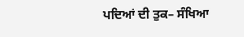ਪਦਿਆਂ ਦੀ ਤੁਕ– ਸੰਖਿਆ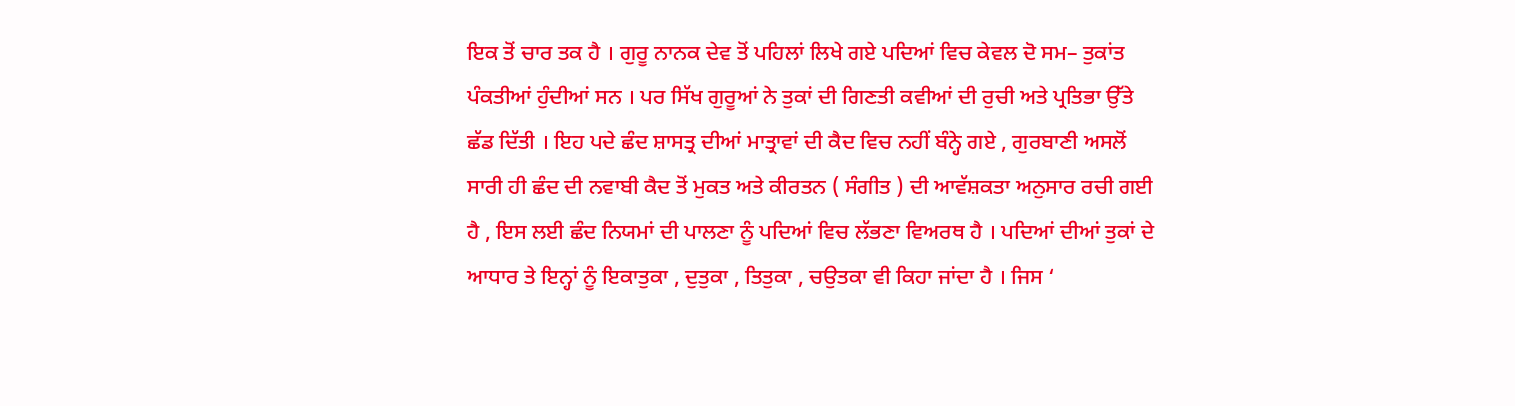ਇਕ ਤੋਂ ਚਾਰ ਤਕ ਹੈ । ਗੁਰੂ ਨਾਨਕ ਦੇਵ ਤੋਂ ਪਹਿਲਾਂ ਲਿਖੇ ਗਏ ਪਦਿਆਂ ਵਿਚ ਕੇਵਲ ਦੋ ਸਮ– ਤੁਕਾਂਤ ਪੰਕਤੀਆਂ ਹੁੰਦੀਆਂ ਸਨ । ਪਰ ਸਿੱਖ ਗੁਰੂਆਂ ਨੇ ਤੁਕਾਂ ਦੀ ਗਿਣਤੀ ਕਵੀਆਂ ਦੀ ਰੁਚੀ ਅਤੇ ਪ੍ਰਤਿਭਾ ਉੱਤੇ ਛੱਡ ਦਿੱਤੀ । ਇਹ ਪਦੇ ਛੰਦ ਸ਼ਾਸਤ੍ਰ ਦੀਆਂ ਮਾਤ੍ਰਾਵਾਂ ਦੀ ਕੈਦ ਵਿਚ ਨਹੀਂ ਬੰਨ੍ਹੇ ਗਏ , ਗੁਰਬਾਣੀ ਅਸਲੋਂ ਸਾਰੀ ਹੀ ਛੰਦ ਦੀ ਨਵਾਬੀ ਕੈਦ ਤੋਂ ਮੁਕਤ ਅਤੇ ਕੀਰਤਨ ( ਸੰਗੀਤ ) ਦੀ ਆਵੱਸ਼ਕਤਾ ਅਨੁਸਾਰ ਰਚੀ ਗਈ ਹੈ , ਇਸ ਲਈ ਛੰਦ ਨਿਯਮਾਂ ਦੀ ਪਾਲਣਾ ਨੂੰ ਪਦਿਆਂ ਵਿਚ ਲੱਭਣਾ ਵਿਅਰਥ ਹੈ । ਪਦਿਆਂ ਦੀਆਂ ਤੁਕਾਂ ਦੇ ਆਧਾਰ ਤੇ ਇਨ੍ਹਾਂ ਨੂੰ ਇਕਾਤੁਕਾ , ਦੁਤੁਕਾ , ਤਿਤੁਕਾ , ਚਉਤਕਾ ਵੀ ਕਿਹਾ ਜਾਂਦਾ ਹੈ । ਜਿਸ ‘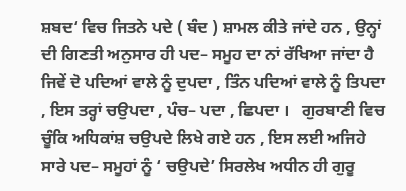ਸ਼ਬਦ‘ ਵਿਚ ਜਿਤਨੇ ਪਦੇ ( ਬੰਦ ) ਸ਼ਾਮਲ ਕੀਤੇ ਜਾਂਦੇ ਹਨ , ਉਨ੍ਹਾਂ ਦੀ ਗਿਣਤੀ ਅਨੁਸਾਰ ਹੀ ਪਦ– ਸਮੂਹ ਦਾ ਨਾਂ ਰੱਖਿਆ ਜਾਂਦਾ ਹੈ ਜਿਵੇਂ ਦੋ ਪਦਿਆਂ ਵਾਲੇ ਨੂੰ ਦੁਪਦਾ , ਤਿੰਨ ਪਦਿਆਂ ਵਾਲੇ ਨੂੰ ਤਿਪਦਾ , ਇਸ ਤਰ੍ਹਾਂ ਚਉਪਦਾ , ਪੰਚ– ਪਦਾ , ਛਿਪਦਾ ।   ਗੁਰਬਾਣੀ ਵਿਚ ਚੂੰਕਿ ਅਧਿਕਾਂਸ਼ ਚਉਪਦੇ ਲਿਖੇ ਗਏ ਹਨ , ਇਸ ਲਈ ਅਜਿਹੇ ਸਾਰੇ ਪਦ– ਸਮੂਹਾਂ ਨੂੰ ‘ ਚਉਪਦੇ’ ਸਿਰਲੇਖ ਅਧੀਨ ਹੀ ਗੁਰੂ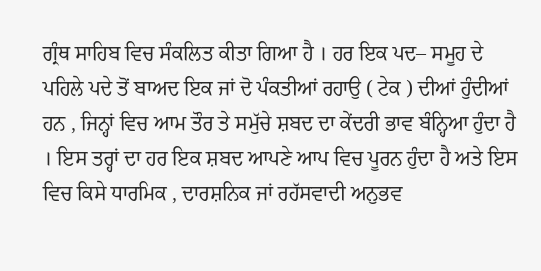ਗ੍ਰੰਥ ਸਾਹਿਬ ਵਿਚ ਸੰਕਲਿਤ ਕੀਤਾ ਗਿਆ ਹੈ । ਹਰ ਇਕ ਪਦ– ਸਮੂਹ ਦੇ ਪਹਿਲੇ ਪਦੇ ਤੋਂ ਬਾਅਦ ਇਕ ਜਾਂ ਦੋ ਪੰਕਤੀਆਂ ਰਹਾਉ ( ਟੇਕ ) ਦੀਆਂ ਹੁੰਦੀਆਂ ਹਨ , ਜਿਨ੍ਹਾਂ ਵਿਚ ਆਮ ਤੌਰ ਤੇ ਸਮੁੱਚੇ ਸ਼ਬਦ ਦਾ ਕੇਂਦਰੀ ਭਾਵ ਬੰਨ੍ਹਿਆ ਹੁੰਦਾ ਹੈ । ਇਸ ਤਰ੍ਹਾਂ ਦਾ ਹਰ ਇਕ ਸ਼ਬਦ ਆਪਣੇ ਆਪ ਵਿਚ ਪੂਰਨ ਹੁੰਦਾ ਹੈ ਅਤੇ ਇਸ ਵਿਚ ਕਿਸੇ ਧਾਰਮਿਕ , ਦਾਰਸ਼ਨਿਕ ਜਾਂ ਰਹੱਸਵਾਦੀ ਅਨੁਭਵ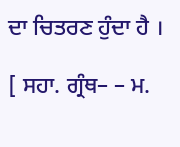ਦਾ ਚਿਤਰਣ ਹੁੰਦਾ ਹੈ ।

[ ਸਹਾ. ਗ੍ਰੰਥ– – ਮ.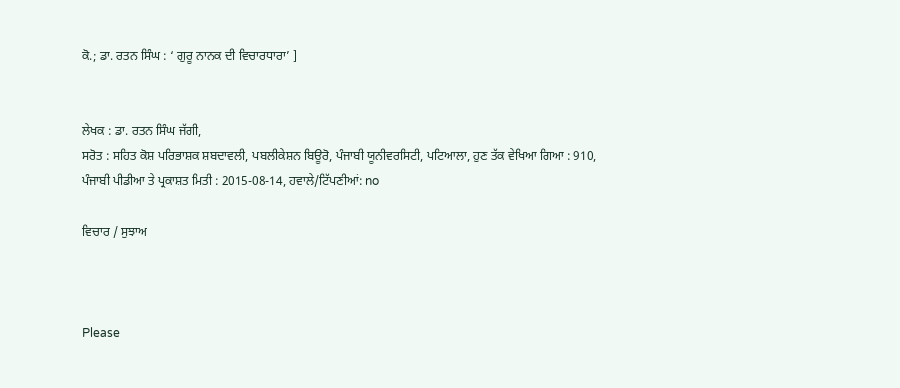ਕੋ.; ਡਾ. ਰਤਨ ਸਿੰਘ : ‘ ਗੁਰੂ ਨਾਨਕ ਦੀ ਵਿਚਾਰਧਾਰਾ’ ]


ਲੇਖਕ : ਡਾ. ਰਤਨ ਸਿੰਘ ਜੱਗੀ,
ਸਰੋਤ : ਸਹਿਤ ਕੋਸ਼ ਪਰਿਭਾਸ਼ਕ ਸ਼ਬਦਾਵਲੀ, ਪਬਲੀਕੇਸ਼ਨ ਬਿਊਰੋ, ਪੰਜਾਬੀ ਯੂਨੀਵਰਸਿਟੀ, ਪਟਿਆਲਾ, ਹੁਣ ਤੱਕ ਵੇਖਿਆ ਗਿਆ : 910, ਪੰਜਾਬੀ ਪੀਡੀਆ ਤੇ ਪ੍ਰਕਾਸ਼ਤ ਮਿਤੀ : 2015-08-14, ਹਵਾਲੇ/ਟਿੱਪਣੀਆਂ: no

ਵਿਚਾਰ / ਸੁਝਾਅ



Please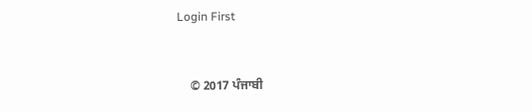Login First


    © 2017 ਪੰਜਾਬੀ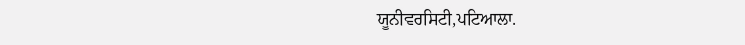ਯੂਨੀਵਰਸਿਟੀ,ਪਟਿਆਲਾ.